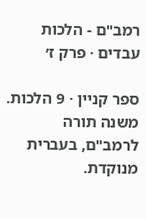רמב"ם - הלכות עבדים · פרק ז׳

ספר קניין · 9 הלכות. משנה תורה לרמב"ם, בעברית מנוקדת.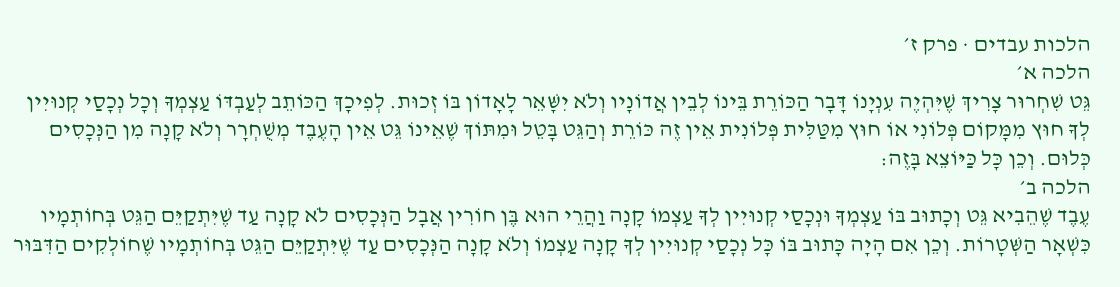הלכות עבדים · פרק ז׳
הלכה א׳
גֵּט שִׁחְרוּר צָרִיךְ שֶׁיִּהְיֶה עִנְיָנוֹ דָּבָר הַכּוֹרֵת בֵּינוֹ לְבֵין אֲדוֹנָיו וְלֹא יִשָּׁאֵר לָאָדוֹן בּוֹ זְכוּת. לְפִיכָךְ הַכּוֹתֵב לְעַבְדּוֹ עַצְמְךָ וְכָל נְכָסַי קְנוּיִין לְךָ חוּץ מִמָּקוֹם פְּלוֹנִי אוֹ חוּץ מִטַּלִּית פְּלוֹנִית אֵין זֶה כּוֹרֵת וְהַגֵּט בָּטֵל וּמִתּוֹךְ שֶׁאֵינוֹ גֵּט אֵין הָעֶבֶד מְשֻׁחְרָר וְלֹא קָנָה מִן הַנְּכָסִים כְּלוּם. וְכֵן כָּל כַּיּוֹצֵא בָּזֶה:
הלכה ב׳
עֶבֶד שֶׁהֵבִיא גֵּט וְכָתוּב בּוֹ עַצְמְךָ וּנְכָסַי קְנוּיִין לְךָ עַצְמוֹ קָנָה וַהֲרֵי הוּא בֶּן חוֹרִין אֲבָל הַנְּכָסִים לֹא קָנָה עַד שֶׁיִּתְקַיֵּם הַגֵּט בְּחוֹתְמָיו כִּשְׁאָר הַשְּׁטָרוֹת. וְכֵן אִם הָיָה כָּתוּב בּוֹ כָּל נְכָסַי קְנוּיִין לְךָ קָנָה עַצְמוֹ וְלֹא קָנָה הַנְּכָסִים עַד שֶׁיִּתְקַיֵּם הַגֵּט בְּחוֹתְמָיו שֶׁחוֹלְקִים הַדִּבּוּר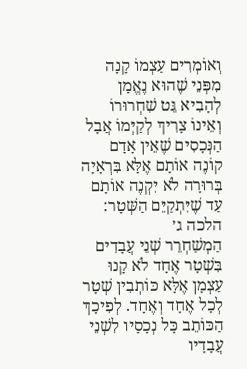וְאוֹמְרִים עַצְמוֹ קָנָה מִפְּנֵי שֶׁהוּא נֶאֱמָן לְהָבִיא גֵּט שִׁחְרוּרוֹ וְאֵינוֹ צָרִיךְ לְקַיְּמוֹ אֲבָל הַנְּכָסִים שֶׁאֵין אָדָם קוֹנֶה אוֹתָם אֶלָּא בִּרְאָיָה בְּרוּרָה לֹא יִקְנֶה אוֹתָם עַד שֶׁיִּתְקַיֵּם הַשְּׁטָר:
הלכה ג׳
הַמְשַׁחְרֵר שְׁנֵי עֲבָדִים בִּשְׁטָר אֶחָד לֹא קָנוּ עַצְמָן אֶלָּא כּוֹתְבִין שְׁטָר לְכָל אֶחָד וְאֶחָד. לְפִיכָךְ הַכּוֹתֵב כָּל נְכָסָיו לִשְׁנֵי עֲבָדָיו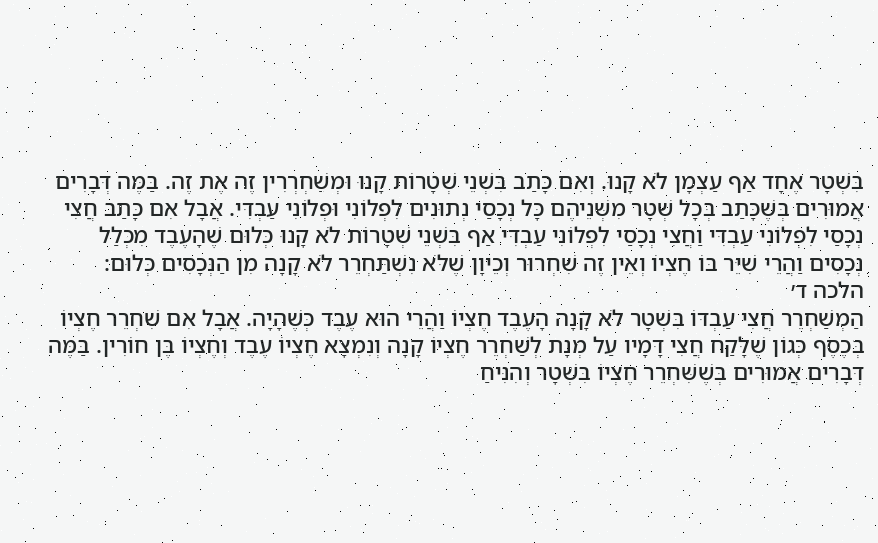בִּשְׁטָר אֶחָד אַף עַצְמָן לֹא קָנוּ. וְאִם כָּתַב בִּשְׁנֵי שְׁטָרוֹת קָנוּ וּמְשַׁחְרְרִין זֶה אֶת זֶה. בַּמֶּה דְּבָרִים אֲמוּרִים בְּשֶׁכָּתַב בְּכָל שְׁטָר מִשְּׁנֵיהֶם כָּל נְכָסַי נְתוּנִים לִפְלוֹנִי וּפְלוֹנִי עַבְדִּי. אֲבָל אִם כָּתַב חֲצִי נְכָסַי לִפְלוֹנִי עַבְדִּי וַחֲצִי נְכָסַי לִפְלוֹנִי עַבְדִּי אַף בִּשְׁנֵי שְׁטָרוֹת לֹא קָנוּ כְּלוּם שֶׁהָעֶבֶד מִכְּלַל נְכָסִים וַהֲרֵי שִׁיֵּר בּוֹ חֶצְיוֹ וְאֵין זֶה שִׁחְרוּר וְכֵיוָן שֶׁלֹּא נִשְׁתַּחְרֵר לֹא קָנָה מִן הַנְּכָסִים כְּלוּם:
הלכה ד׳
הַמְשַׁחְרֵר חֲצִי עַבְדּוֹ בִּשְׁטָר לֹא קָנָה הָעֶבֶד חֶצְיוֹ וַהֲרֵי הוּא עֶבֶד כְּשֶׁהָיָה. אֲבָל אִם שִׁחְרֵר חֶצְיוֹ בְּכֶסֶף כְּגוֹן שֶׁלָּקַח חֲצִי דָּמָיו עַל מְנָת לְשַׁחְרֵר חֶצְיוֹ קָנָה וְנִמְצָא חֶצְיוֹ עֶבֶד וְחֶצְיוֹ בֶּן חוֹרִין. בַּמֶּה דְּבָרִים אֲמוּרִים בְּשֶׁשִּׁחְרֵר חֶצְיוֹ בִּשְׁטָר וְהִנִּיחַ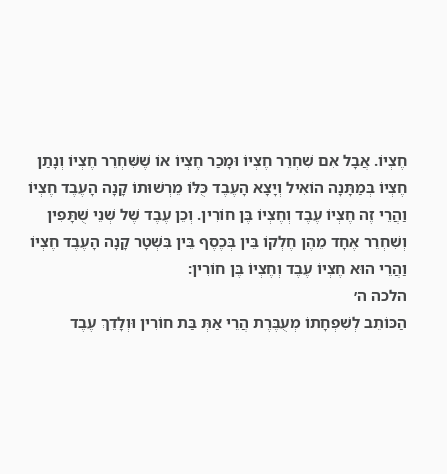חֶצְיוֹ. אֲבָל אִם שִׁחְרֵר חֶצְיוֹ וּמָכַר חֶצְיוֹ אוֹ שֶׁשִּׁחְרֵר חֶצְיוֹ וְנָתַן חֶצְיוֹ בְּמַתָּנָה הוֹאִיל וְיָצָא הָעֶבֶד כֻּלּוֹ מֵרְשׁוּתוֹ קָנָה הָעֶבֶד חֶצְיוֹ וַהֲרֵי זֶה חֶצְיוֹ עֶבֶד וְחֶצְיוֹ בֶּן חוֹרִין. וְכֵן עֶבֶד שֶׁל שְׁנֵי שֻׁתָּפִין וְשִׁחְרֵר אֶחָד מֵהֶן חֶלְקוֹ בֵּין בְּכֶסֶף בֵּין בִּשְׁטָר קָנָה הָעֶבֶד חֶצְיוֹ וַהֲרֵי הוּא חֶצְיוֹ עֶבֶד וְחֶצְיוֹ בֶּן חוֹרִין:
הלכה ה׳
הַכּוֹתֵב לְשִׁפְחָתוֹ מְעֻבֶּרֶת הֲרֵי אַתְּ בַּת חוֹרִין וּוְלָדֵךְ עֶבֶד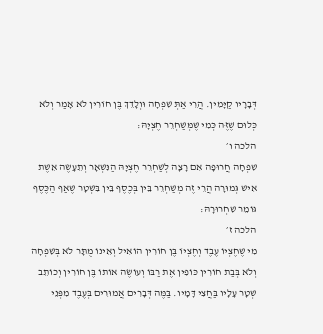דְּבָרָיו קַיָּמִין. הֲרֵי אַתְּ שִׁפְחָה וּוְלָדֵךְ בֶּן חוֹרִין לֹא אָמַר וְלֹא כְּלוּם שֶׁזֶּה כְּמִי שֶׁמְּשַׁחְרֵר חֶצְיָהּ:
הלכה ו׳
שִׁפְחָה חֲרוּפָה אִם רָצָה לְשַׁחְרֵר חֶצְיָהּ הַנִּשְׁאָר וְתֵעָשֶׂה אֵשֶׁת אִישׁ גְּמוּרָה הֲרֵי זֶה מְשַׁחְרֵר בֵּין בְּכֶסֶף בֵּין בִּשְׁטָר שֶׁאַף הַכֶּסֶף גּוֹמֵר שִׁחְרוּרָהּ:
הלכה ז׳
מִי שֶׁחֶצְיוֹ עֶבֶד וְחֶצְיוֹ בֶּן חוֹרִין הוֹאִיל וְאֵינוֹ מֻתָּר לֹא בְּשִׁפְחָה וְלֹא בְּבַת חוֹרִין כּוֹפִין אֶת רַבּוֹ וְעוֹשֶׂה אוֹתוֹ בֶּן חוֹרִין וְכוֹתֵב שְׁטָר עָלָיו בַּחֲצִי דָּמָיו. בַּמֶּה דְּבָרִים אֲמוּרִים בְּעֶבֶד מִפְּנֵי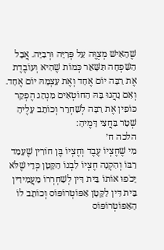שֶׁהָאִישׁ מְצֻוֶּה עַל פְּרִיָּה וּרְבִיָּה. אֲבָל הַשִּׁפְחָה תִּשָּׁאֵר כְּמוֹת שֶׁהִיא וְעוֹבֶדֶת אֶת רַבָּה יוֹם אֶחָד וְאֶת עַצְמָהּ יוֹם אֶחָד. וְאִם נָהֲגוּ בָּהּ הַחוֹטְאִים מִנְהַג הֶפְקֵר כּוֹפִין אֶת רַבָּה לְשַׁחְרֵר וְכוֹתֵב עָלֶיהָ שְׁטָר בַּחֲצִי דָּמֶיהָ:
הלכה ח׳
מִי שֶׁחֶצְיוֹ עֶבֶד וְחֶצְיוֹ בֶּן חוֹרִין שֶׁעָמַד רַבּוֹ וְהִקְנָה חֶצְיוֹ לִבְנוֹ הַקָּטָן כְּדֵי שֶׁלֹּא יָכֹפוּ אוֹתוֹ בֵּית דִּין לְשַׁחְרְרוֹ מַעֲמִידִין בֵּית דִּין לַקָּטָן אַפּוֹטְרוֹפּוֹס וְכוֹתֵב לוֹ הָאַפּוֹטְרוֹפּוֹס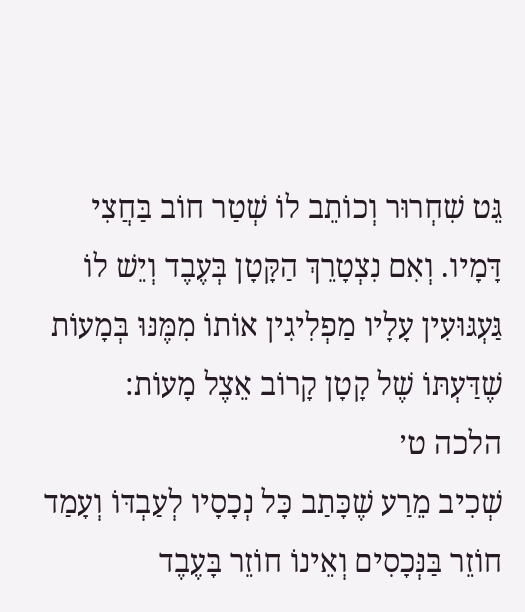גֵּט שִׁחְרוּר וְכוֹתֵב לוֹ שְׁטַר חוֹב בַּחֲצִי דָּמָיו. וְאִם נִצְטָרֵךְ הַקָּטָן בְּעֶבֶד וְיֵשׁ לוֹ גַּעְגּוּעִין עָלָיו מַפְלִיגִין אוֹתוֹ מִמֶּנּוּ בְּמָעוֹת שֶׁדַּעְתּוֹ שֶׁל קָטָן קָרוֹב אֵצֶל מָעוֹת:
הלכה ט׳
שְׁכִיב מֵרַע שֶׁכָּתַב כָּל נְכָסָיו לְעַבְדּוֹ וְעָמַד חוֹזֵר בַּנְּכָסִים וְאֵינוֹ חוֹזֵר בָּעֶבֶד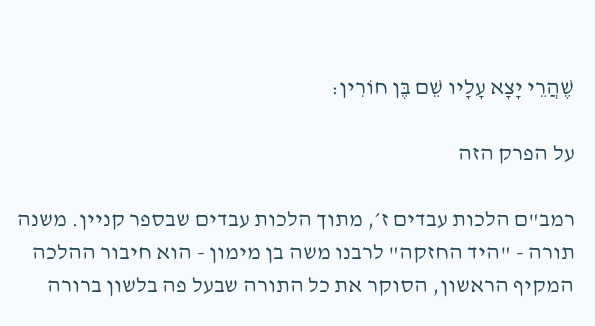שֶׁהֲרֵי יָצָא עָלָיו שֵׁם בֶּן חוֹרִין:

על הפרק הזה

רמב"ם הלכות עבדים ז׳, מתוך הלכות עבדים שבספר קניין. משנה תורה - "היד החזקה" לרבנו משה בן מימון - הוא חיבור ההלכה המקיף הראשון, הסוקר את כל התורה שבעל פה בלשון ברורה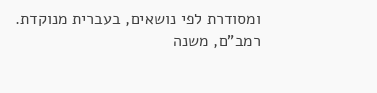ומסודרת לפי נושאים, בעברית מנוקדת.
רמב”ם, משנה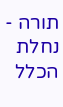תורה - נחלת הכלל